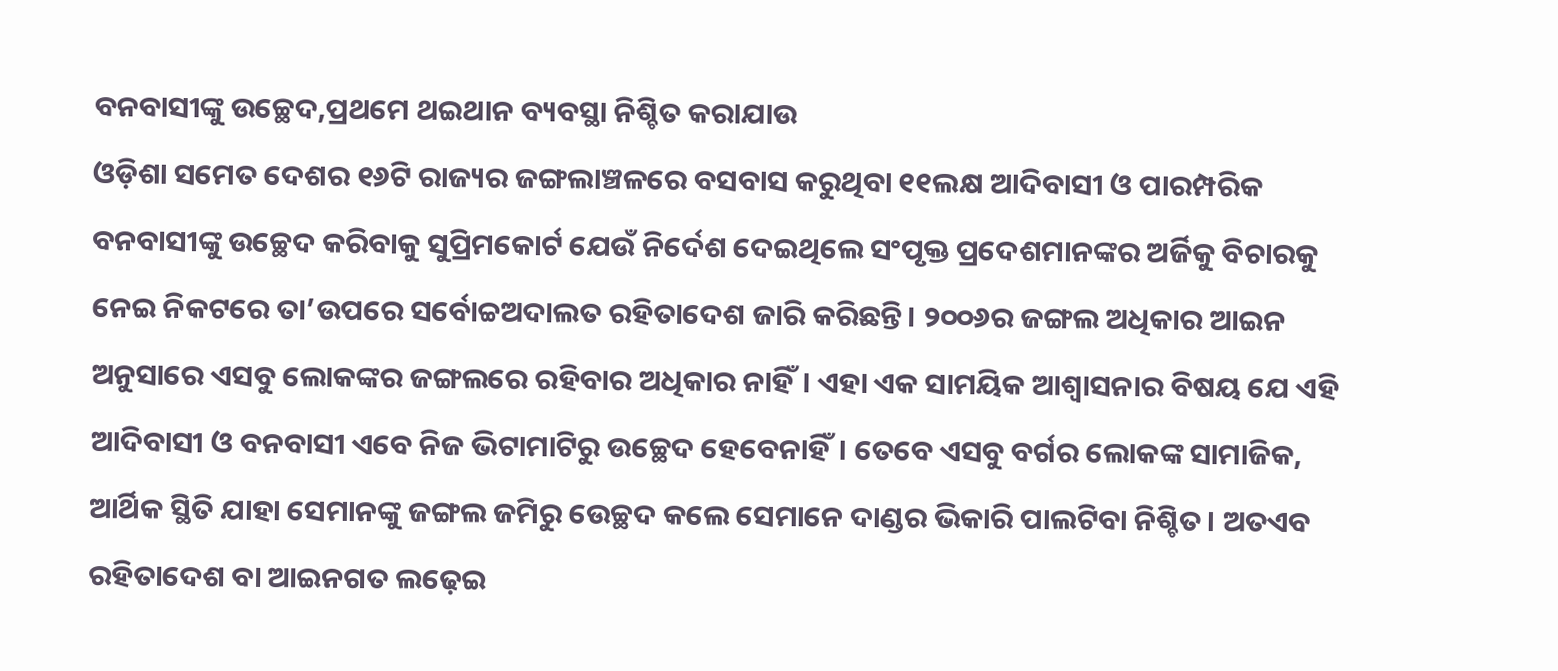ବନବାସୀଙ୍କୁ ଉଚ୍ଛେଦ,ପ୍ରଥମେ ଥଇଥାନ ବ୍ୟବସ୍ଥା ନିଶ୍ଚିତ କରାଯାଉ
ଓଡ଼ିଶା ସମେତ ଦେଶର ୧୬ଟି ରାଜ୍ୟର ଜଙ୍ଗଲାଞ୍ଚଳରେ ବସବାସ କରୁଥିବା ୧୧ଲକ୍ଷ ଆଦିବାସୀ ଓ ପାରମ୍ପରିକ ବନବାସୀଙ୍କୁ ଉଚ୍ଛେଦ କରିବାକୁ ସୁପ୍ରିମକୋର୍ଟ ଯେଉଁ ନିର୍ଦେଶ ଦେଇଥିଲେ ସଂପୃକ୍ତ ପ୍ରଦେଶମାନଙ୍କର ଅର୍ଜିକୁ ବିଚାରକୁ ନେଇ ନିକଟରେ ତା’ଉପରେ ସର୍ବୋଚ୍ଚଅଦାଲତ ରହିତାଦେଶ ଜାରି କରିଛନ୍ତି। ୨୦୦୬ର ଜଙ୍ଗଲ ଅଧିକାର ଆଇନ ଅନୁସାରେ ଏସବୁ ଲୋକଙ୍କର ଜଙ୍ଗଲରେ ରହିବାର ଅଧିକାର ନାହିଁ। ଏହା ଏକ ସାମୟିକ ଆଶ୍ବାସନାର ବିଷୟ ଯେ ଏହି ଆଦିବାସୀ ଓ ବନବାସୀ ଏବେ ନିଜ ଭିଟାମାଟିରୁ ଉଚ୍ଛେଦ ହେବେନାହିଁ। ତେବେ ଏସବୁ ବର୍ଗର ଲୋକଙ୍କ ସାମାଜିକ, ଆର୍ଥିକ ସ୍ଥିତି ଯାହା ସେମାନଙ୍କୁ ଜଙ୍ଗଲ ଜମିରୁ ଉେଚ୍ଛଦ କଲେ ସେମାନେ ଦାଣ୍ଡର ଭିକାରି ପାଲଟିବା ନିଶ୍ଚିତ। ଅତଏବ ରହିତାଦେଶ ବା ଆଇନଗତ ଲଢ଼େଇ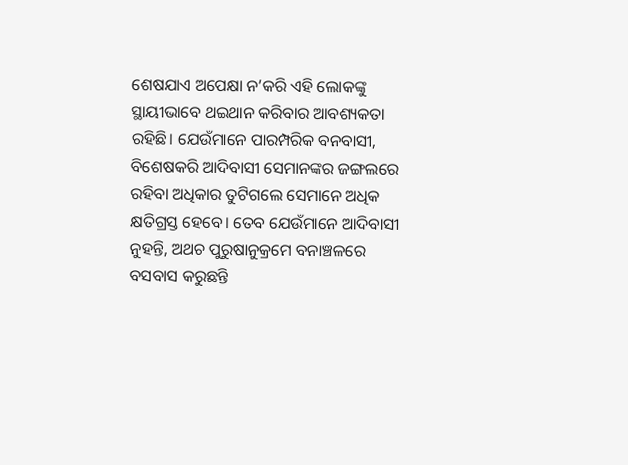ଶେଷଯାଏ ଅପେକ୍ଷା ନ’କରି ଏହି ଲୋକଙ୍କୁ ସ୍ଥାୟୀଭାବେ ଥଇଥାନ କରିବାର ଆବଶ୍ୟକତା ରହିଛି। ଯେଉଁମାନେ ପାରମ୍ପରିକ ବନବାସୀ, ବିଶେଷକରି ଆଦିବାସୀ ସେମାନଙ୍କର ଜଙ୍ଗଲରେ ରହିବା ଅଧିକାର ତୁଟିଗଲେ ସେମାନେ ଅଧିକ କ୍ଷତିଗ୍ରସ୍ତ ହେବେ। ତେବ ଯେଉଁମାନେ ଆଦିବାସୀ ନୁହନ୍ତି, ଅଥଚ ପୁରୁଷାନୁକ୍ରମେ ବନାଞ୍ଚଳରେ ବସବାସ କରୁଛନ୍ତି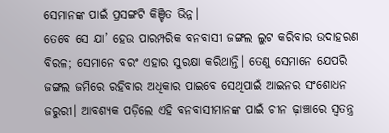ସେମାନଙ୍କ ପାଇଁ ପ୍ରସଙ୍ଗଟି କିଞ୍ଚିତ ଭିନ୍ନ।
ତେବେ ସେ ଯା’ ହେଉ ପାରମ୍ପରିକ ବନବାସୀ ଜଙ୍ଗଲ ଲୁଟ କରିବାର ଉଦାହରଣ ବିରଳ; ସେମାନେ ବରଂ ଏହାର ସୁରକ୍ଷା କରିଥାନ୍ତି। ତେଣୁ ସେମାନେ ଯେପରି ଜଙ୍ଗଲ ଜମିରେ ରହିବାର ଅଧିକାର ପାଇବେ ସେଥିପାଇଁ ଆଇନର ସଂଶୋଧନ ଜରୁରୀ। ଆବଶ୍ୟକ ପଡ଼ିଲେ ଏହି ବନବାସୀମାନଙ୍କ ପାଇଁ ଚୀନ ଢ଼ାଞ୍ଚାରେ ସ୍ବତନ୍ତ୍ର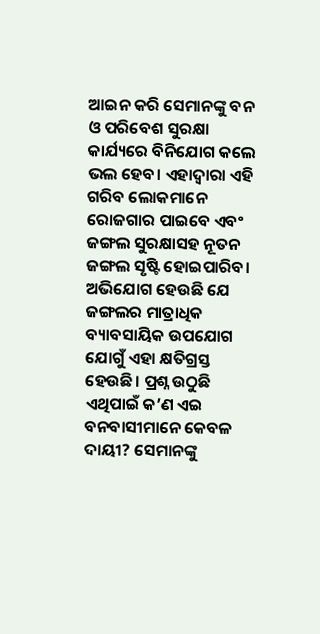ଆଇନ କରି ସେମାନଙ୍କୁ ବନ ଓ ପରିବେଶ ସୁରକ୍ଷା କାର୍ଯ୍ୟରେ ବିନିଯୋଗ କଲେ ଭଲ ହେବ। ଏହାଦ୍ବାରା ଏହି ଗରିବ ଲୋକମାନେ ରୋଜଗାର ପାଇବେ ଏବଂ ଜଙ୍ଗଲ ସୁରକ୍ଷାସହ ନୂତନ ଜଙ୍ଗଲ ସୃଷ୍ଟି ହୋଇପାରିବ। ଅଭିଯୋଗ ହେଉଛି ଯେ ଜଙ୍ଗଲର ମାତ୍ରାଧିକ ବ୍ୟାବସାୟିକ ଉପଯୋଗ ଯୋଗୁଁ ଏହା କ୍ଷତିଗ୍ରସ୍ତ ହେଉଛି। ପ୍ରଶ୍ନ ଉଠୁଛି ଏଥିପାଇଁ କ’ଣ ଏଇ ବନବାସୀମାନେ କେବଳ ଦାୟୀ? ସେମାନଙ୍କୁ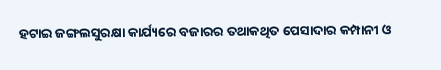ହଟାଇ ଜଙ୍ଗଲସୁରକ୍ଷା କାର୍ଯ୍ୟରେ ବଜାରର ତଥାକଥିତ ପେସାଦାର କମ୍ପାନୀ ଓ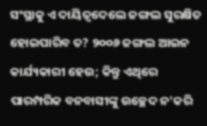ସଂସ୍ଥାକୁ ଏ ଦାୟିତ୍ବଦେଲେ ଜଙ୍ଗଲ ସୁରକ୍ଷିତ ହୋଇପାରିବ ତ? ୨୦୦୬ ଜଙ୍ଗଲ ଆଇନ କାର୍ଯ୍ୟକାରୀ ହେଉ; କିନ୍ତୁ ଏଥିରେ ପାରମ୍ପରିକ ବନବାସୀଙ୍କୁ ଉଚ୍ଛେଦ ନ’କରି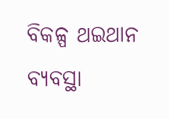ବିକଳ୍ପ ଥଇଥାନ ବ୍ୟବସ୍ଥା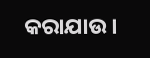କରାଯାଉ।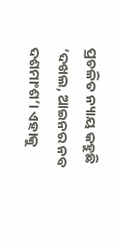ପ୍ରଚଳିତ ନ୍ୟାୟ କହୁଛି ‘ଦଖଲ, ଆଇନର ନବ ଦଶମାଂଶ’। ଏହାକୁ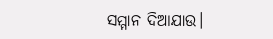ସମ୍ମାନ ଦିଆଯାଉ।